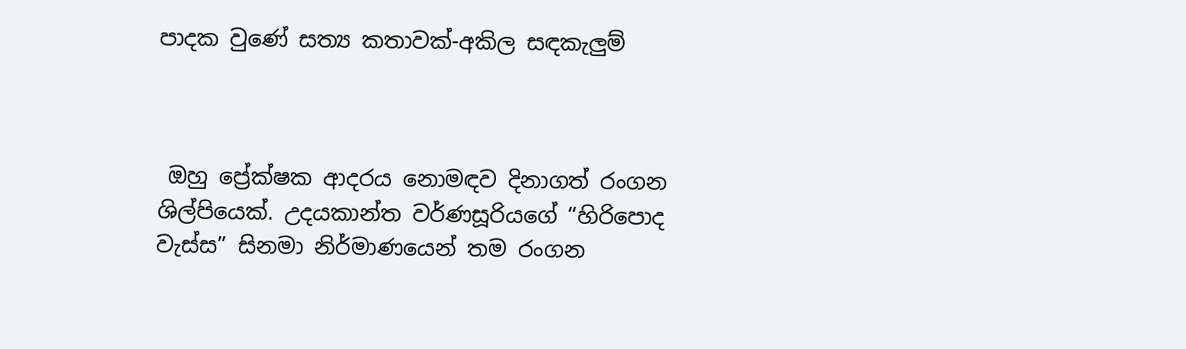පාදක වුණේ සත්‍ය කතාවක්-අකිල සඳකැලුම්



 ඔහු ප්‍රේක්ෂක ආදරය නොමඳව දිනාගත් රංගන ශිල්පියෙක්. උදයකාන්ත වර්ණසූරියගේ “හිරිපොද වැස්ස” සිනමා නිර්මාණයෙන් තම රංගන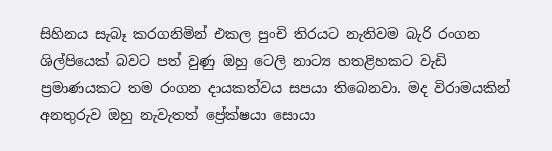සිහිනය සැබෑ කරගනිමින් එකල පුංචි තිරයට නැතිවම බැරි රංගන ශිල්පියෙක් බවට පත් වුණු ඔහු ටෙලි නාට්‍ය හතළිහකට වැඩි ප්‍රමාණයකට තම රංගන දායකත්වය සපයා තිබෙනවා. මද විරාමයකින් අනතුරුව ඔහු නැවැතත් ප්‍රේක්ෂ‍යා සොයා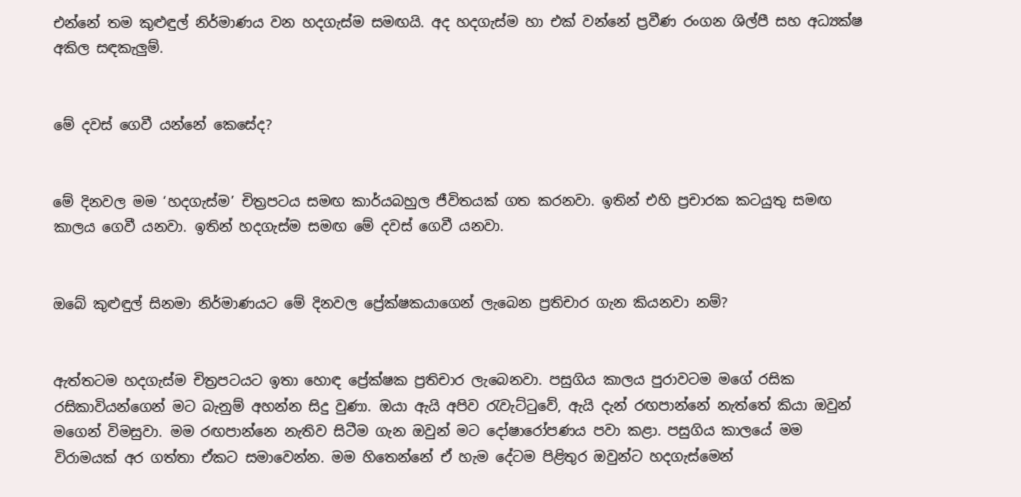එන්නේ තම කුළුඳුල් නිර්මාණය වන හදගැස්ම සමඟයි. අද හදගැස්ම හා එක් වන්නේ ප්‍රවීණ රංගන ශිල්පී සහ අධ්‍යක්ෂ අකිල සඳකැලුම්.


මේ දවස් ගෙවී යන්නේ කෙසේද?


මේ දිනවල මම ‘හදගැස්ම’ චිත්‍රපටය සමඟ කාර්යබහුල ජීවිතයක් ගත කරනවා. ඉතින් එහි ප්‍රචාරක කටයුතු සමඟ කාලය ගෙවී යනවා. ඉතින් හදගැස්ම සමඟ මේ දවස් ගෙවී යනවා.


ඔබේ කුළුඳුල් සිනමා නිර්මාණයට මේ දිනවල ප්‍රේක්ෂකයාගෙන් ලැබෙන ප්‍රතිචාර ගැන කියනවා නම්?


ඇත්තටම හදගැස්ම චිත්‍රපටයට ඉතා හොඳ ප්‍රේක්ෂක ප්‍රතිචාර ලැබෙනවා. පසුගිය කාලය පුරාවටම මගේ රසික රසිකාවියන්ගෙන් මට බැනුම් අහන්න සිදු වුණා. ඔයා ඇයි අපිව රැවැට්ටුවේ, ඇයි දැන් රඟපාන්නේ නැත්තේ කියා ඔවුන් මගෙන් විමසුවා. මම රඟපාන්නෙ නැතිව සිටීම ගැන ඔවුන් මට දෝෂාරෝපණය පවා කළා. පසුගිය කාලයේ මම විරාමයක් අර ගත්තා ඒකට සමාවෙන්න. මම හිතෙන්නේ ඒ හැම දේටම පිළිතුර ඔවුන්ට හදගැස්මෙන්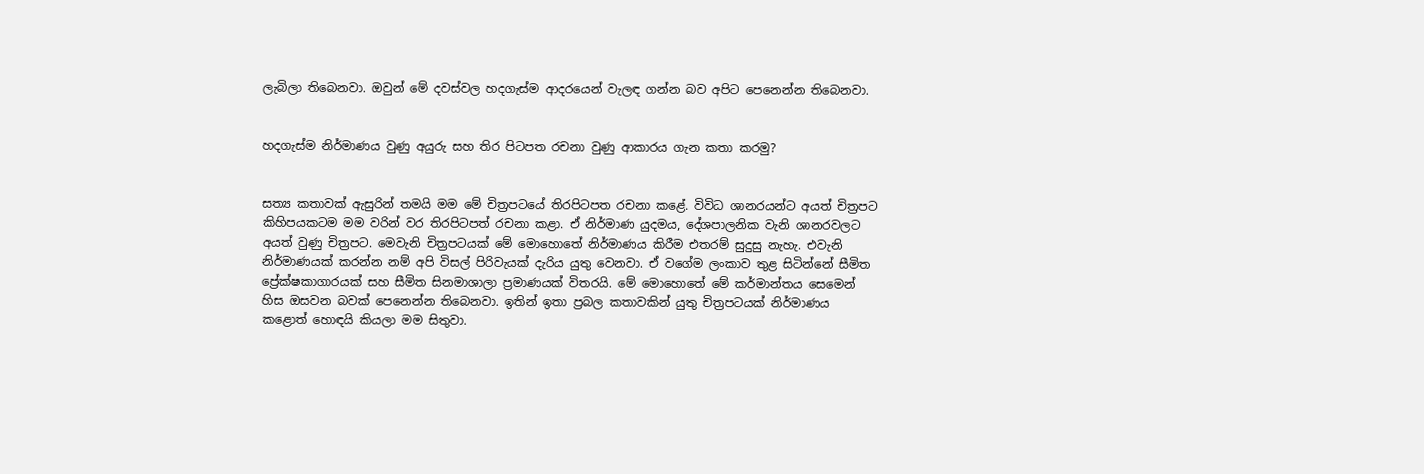ලැබිලා තිබෙනවා. ඔවුන් මේ දවස්වල හදගැස්ම ආදරයෙන් වැලඳ ගන්න බව අපිට පෙනෙන්න තිබෙනවා.


හදගැස්ම නිර්මාණය වුණු අයුරු සහ තිර පිටපත රචනා වුණු ආකාරය ගැන කතා කරමු?


සත්‍ය කතාවක් ඇසු‍රින් තමයි මම මේ චිත්‍රපටයේ තිරපිටපත රචනා කළේ. විවිධ ශානරයන්ට අයත් චිත්‍රපට කිහිපයකටම මම වරින් වර තිරපිටපත් රචනා කළා. ඒ නිර්මාණ යුදමය, දේශපාලනික වැනි ශානරවලට අයත් වුණු චිත්‍රපට. මෙවැනි චිත්‍රපටයක් මේ මොහොතේ නිර්මාණය කිරීම එතරම් සුදුසු නැහැ. එවැනි නිර්මාණයක් කරන්න නම් අපි විසල් පිරිවැයක් දැරිය යුතු වෙනවා. ඒ වගේම ලංකාව තුළ සිටින්නේ සීමිත ප්‍රේක්ෂකාගාරයක් සහ සීමිත සිනමාශාලා ප්‍රමාණයක් විතරයි. මේ මොහොතේ මේ කර්මාන්තය සෙමෙන් හිස ඔසවන බවක් පෙනෙන්න තිබෙනවා. ඉතින් ඉතා ප්‍රබල කතාවකින් යුතු චිත්‍රපටයක් නිර්මාණය කළොත් හොඳයි කියලා මම සිතුවා.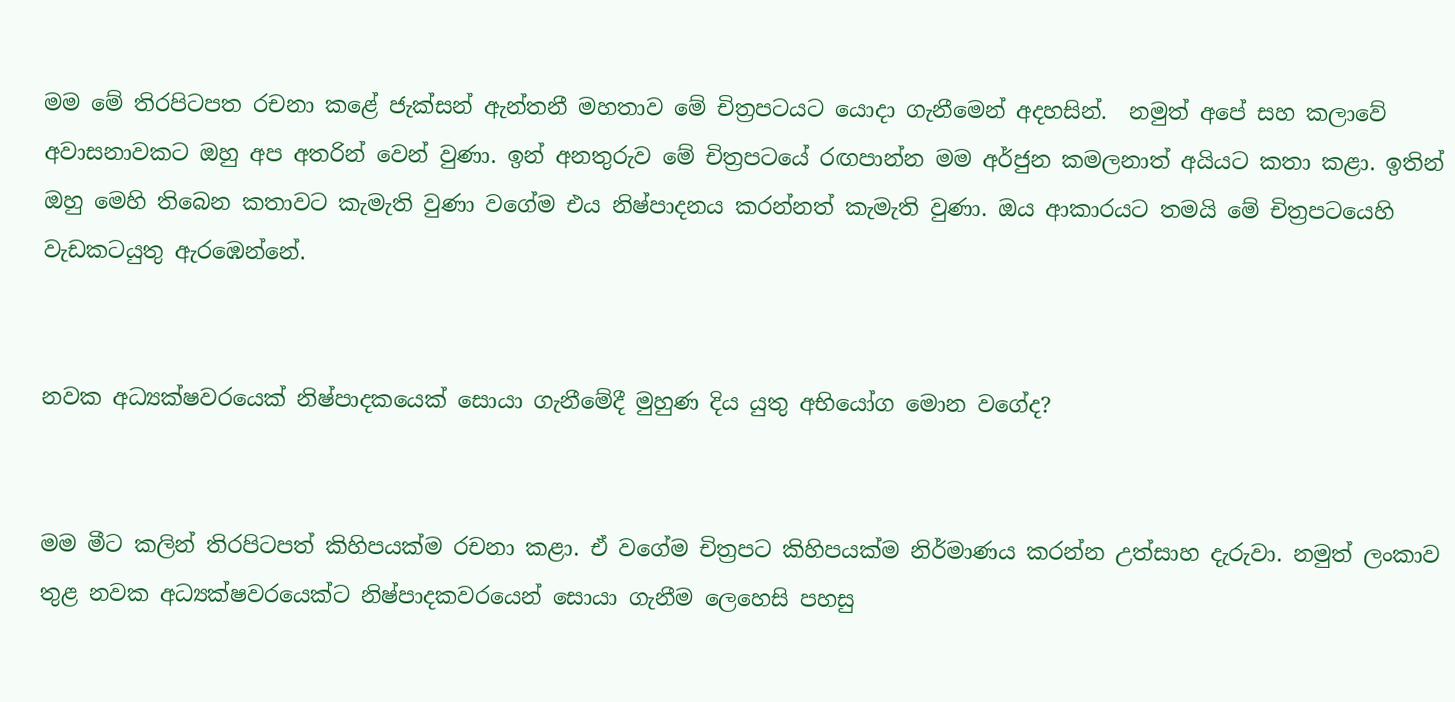මම මේ තිරපිටපත රචනා කළේ ජැක්සන් ඇන්තනී මහතාව මේ චිත්‍රපටයට යොදා ගැනීමෙන් අදහසින්.  නමුත් අපේ සහ කලාවේ අවාසනාවකට ඔහු අප අතරින් වෙන් වුණා. ඉන් අනතුරුව මේ චිත්‍රපටයේ රඟපාන්න මම අර්ජුන කමලනාත් අයියට කතා කළා. ඉතින් ඔහු මෙහි තිබෙන කතාවට කැමැති වුණා වගේම එය නිෂ්පාදනය කරන්නත් කැමැති වුණා. ඔය ආකාරයට තමයි මේ චිත්‍රපටයෙහි වැඩකටයුතු ඇරඹෙන්නේ.


නවක අධ්‍යක්ෂවරයෙක් නිෂ්පාදකයෙක් සොයා ගැනීමේදී මුහුණ දිය යුතු අභියෝග මොන වගේද?


මම මීට කලින් තිරපිටපත් කිහිපයක්ම රචනා කළා. ඒ වගේම චිත්‍රපට කිහිපයක්ම නිර්මාණය කරන්න උත්සාහ දැරුවා. නමුත් ලංකාව තුළ නවක අධ්‍යක්ෂවරයෙක්ට නිෂ්පාදකවරයෙන් සොයා ගැනීම ලෙහෙසි පහසු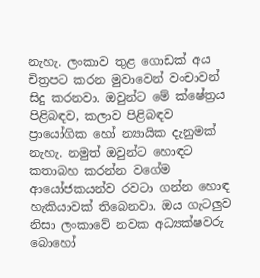නැහැ. ලංකාව තුළ ගොඩක් අය චිත්‍රපට කරන මුවාවෙන් වංචාවන් සිදු කරනවා. ඔවුන්ට මේ ක්ෂේත්‍රය පිළිබඳව, කලාව පිළිබඳව ප්‍රායෝගික හෝ න්‍යායික දැනුමක් නැහැ. නමුත් ඔවුන්ට හොඳට කතාබහ කරන්න වගේම ආයෝජකයන්ව රවටා ගන්න හොඳ හැකියාවක් තිබෙනවා. ඔය ගැටලුව නිසා ලංකාවේ නවක අධ්‍යක්ෂවරු බොහෝ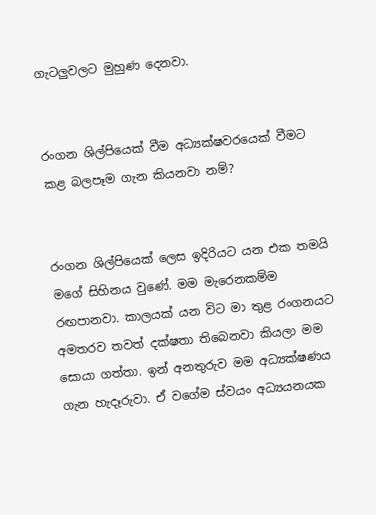ගැටලුවලට මුහුණ දෙනවා.


රංගන ශිල්පියෙක් වීම අධ්‍යක්ෂවරයෙක් වීමට කළ බලපෑම ගැන කියනවා නම්?


රංගන ශිල්පියෙක් ලෙස ඉදිරියට යන එක තමයි මගේ සිහිනය වුණේ. මම මැරෙනකම්ම රඟපානවා. කාලයක් යන විට මා තුළ රංගනයට අමතරව තවත් දක්ෂතා තිබෙනවා කියලා මම සොයා ගත්තා. ඉන් අනතුරුව මම අධ්‍යක්ෂණය ගැන හැදෑරුවා. ඒ වගේම ස්වයං අධ්‍යයනයක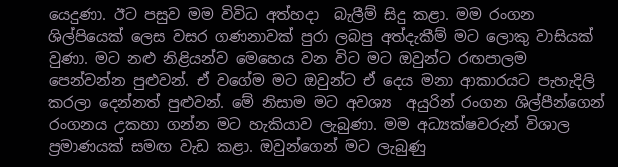යෙදුණා. ඊට පසුව මම විවිධ අත්හදා  බැලීම් සිදු කළා. මම රංගන ශිල්පියෙක් ලෙස වසර ගණනාවක් පුරා ලබපු අත්දැකීම් මට ලොකු වාසියක් වුණා. මට නළු නිළියන්ව මෙහෙය වන විට මට ඔවුන්ට රඟපාලම පෙන්වන්න පුළුවන්. ඒ වගේම මට ඔවුන්ට ඒ දෙය මනා ආකාරයට පැහැදිලි කරලා දෙන්නත් පුළුවන්. මේ නිසාම මට අවශ්‍ය  අයුරින් රංගන ශිල්පීන්ගෙන් රංගනය උකහා ගන්න මට හැකියාව ලැබුණා. මම අධ්‍යක්ෂවරුන් විශාල ප්‍රමාණයක් සමඟ වැඩ කළා. ඔවුන්ගෙන් මට ලැබුණු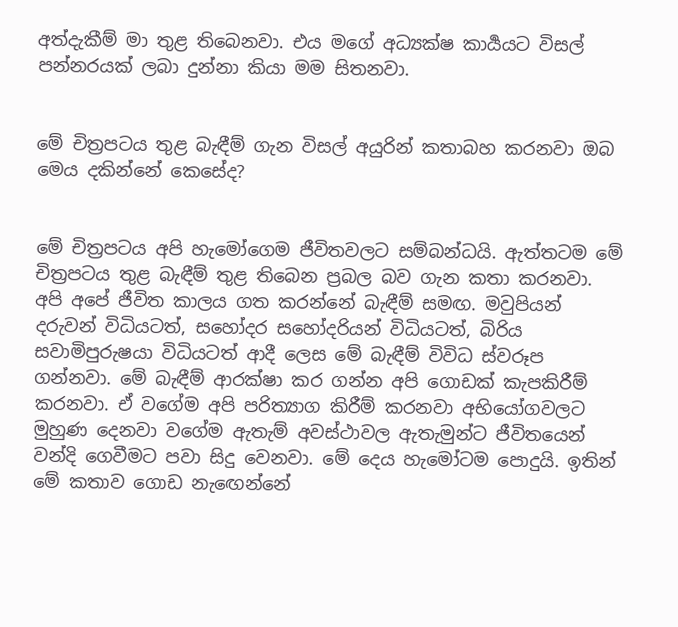අත්දැකීම් මා තුළ තිබෙනවා. එය මගේ අධ්‍යක්ෂ කාර්‍යයට විසල් පන්නරයක් ලබා දුන්නා කියා මම සිතනවා.


මේ චිත්‍රපටය තුළ බැඳීම් ගැන විසල් අයුරින් කතාබහ කරනවා ඔබ මෙය දකින්නේ කෙසේද?


මේ චිත්‍රපටය අපි හැමෝගෙම ජීවිතවලට සම්බන්ධයි. ඇත්තටම මේ චිත්‍රපටය තුළ බැඳීම් තුළ තිබෙන ප්‍රබල බව ගැන කතා කරනවා. අපි අපේ ජීවිත කාලය ගත කරන්නේ බැඳීම් සමඟ. මවුපියන් දරුවන් විධියටත්, සහෝදර සහෝදරියන් විධියටත්, බිරිය සවාමිපුරුෂයා විධියටත් ආදී ලෙස මේ බැඳීම් විවිධ ස්වරූප ගන්නවා. මේ බැඳීම් ආරක්ෂා කර ගන්න අපි ගොඩක් කැපකිරීම් කරනවා. ඒ වගේම අපි පරිත්‍යාග කිරීම් කරනවා අභියෝගවලට මුහුණ දෙනවා වගේම ඇතැම් අවස්ථාවල ඇතැමුන්ට ජීවිතයෙන් වන්දි ගෙවීමට පවා සිදු වෙනවා. මේ දෙය හැමෝටම පොදුයි. ඉතින් මේ කතාව ගොඩ නැඟෙන්නේ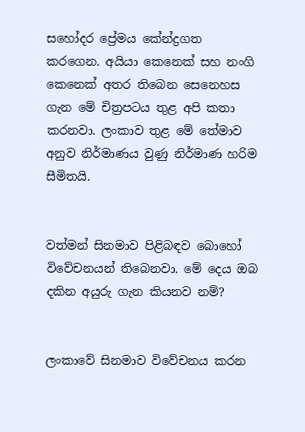සහෝදර ප්‍රේමය කේන්ද්‍රගත කරගෙන. අයියා කෙනෙක් සහ නංගි කෙනෙක් අතර තිබෙන සෙනෙහස ගැන මේ චිත්‍රපටය තුළ අපි කතා කරනවා. ලංකාව තුළ මේ තේමාව අනුව නිර්මාණය වුණු නිර්මාණ හරිම සීමිතයි.


වත්මන් සිනමාව පිළිබඳව බොහෝ විවේචනයන් තිබෙනවා. මේ දෙය ඔබ දකින අයුරු ගැන කියනව නම්?


ලංකාවේ සිනමාව විවේචනය කරන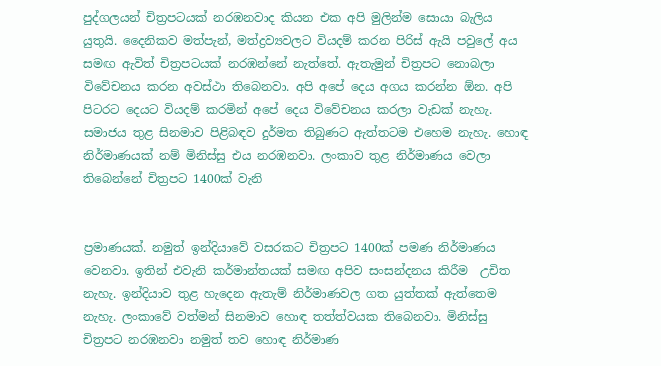පුද්ගලයන් චිත්‍රපටයක් නරඹනවාද කියන එක අපි මුලින්ම සොයා බැලිය යුතුයි. දෛනිකව මත්පැන්, මත්ද්‍රව්‍යවලට වියදම් කරන පිරිස් ඇයි පවුලේ අය සමඟ ඇවිත් චිත්‍රපටයක් නරඹන්නේ නැත්තේ. ඇතැමුන් චිත්‍රපට නොබලා විවේචනය කරන අවස්ථා තිබෙනවා. අපි අපේ දෙය අගය කරන්න ඕන. අපි පිටරට දෙයට වියදම් කරමින් අපේ දෙය විවේචනය කරලා වැඩක් නැහැ. සමාජය තුළ සිනමාව පිළිබඳව දුර්මත තිබුණට ඇත්තටම එහෙම නැහැ. හොඳ නිර්මාණයක් නම් මිනිස්සු එය නරඹනවා. ලංකාව තුළ නිර්මාණය වෙලා තිබෙන්නේ චිත්‍රපට 1400ක් වැනි


ප්‍රමාණයක්. නමුත් ඉන්දියාවේ වසරකට චිත්‍රපට 1400ක් පමණ නිර්මාණය වෙනවා. ඉතින් එවැනි කර්මාන්තයක් සමඟ අපිව සංසන්දනය කිරීම  උචිත නැහැ. ඉන්දියාව තුළ හැදෙන ඇතැම් නිර්මාණවල ගත යුත්තක් ඇත්තෙම නැහැ. ලංකාවේ වත්මන් සිනමාව හොඳ තත්ත්වයක තිබෙනවා. මිනිස්සු චිත්‍රපට නරඹනවා නමුත් තව හොඳ නිර්මාණ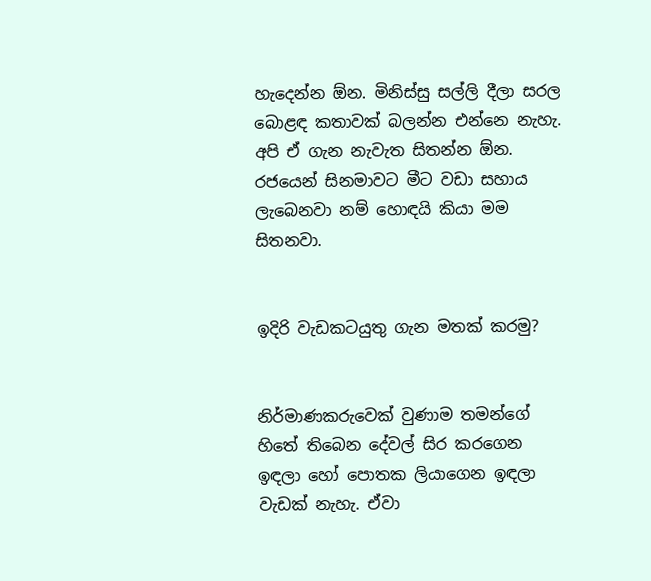හැදෙන්න ඕන. මිනිස්සු සල්ලි දීලා සරල බොළඳ කතාවක් බලන්න එන්නෙ නැහැ. අපි ඒ ගැන නැවැත සිතන්න ඕන. රජයෙන් සිනමාවට මීට වඩා සහාය ලැබෙනවා නම් හොඳයි කියා මම සිතනවා.


ඉදිරි වැඩකටයුතු ගැන මතක් කරමු?


නිර්මාණකරුවෙක් වුණාම තමන්ගේ හිතේ තිබෙන දේවල් සිර කරගෙන ඉඳලා හෝ පොතක ලියාගෙන ඉඳලා වැඩක් නැහැ. ඒවා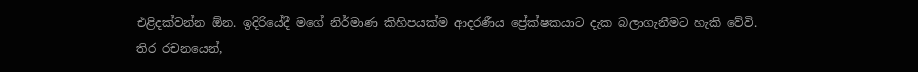එළිදක්වන්න ඕන. ඉදිරියේදී මගේ නිර්මාණ කිහිපයක්ම ආදරණීය ප්‍රේක්ෂකයාට දැක බලාගැනීමට හැකි වේවි. තිර රචනයෙන්,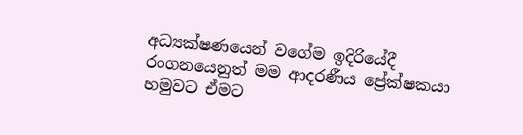අධ්‍යක්ෂණයෙන් වගේම ඉදිරියේදී රංගනයෙනුත් මම ආදරණීය ප්‍රේක්ෂකයා හමුවට ඒමට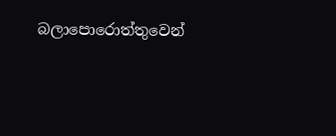බලාපොරොත්තුවෙන්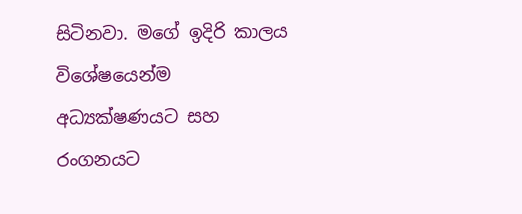සිටිනවා. මගේ ඉදිරි කාලය විශේෂයෙන්ම  අධ්‍යක්ෂණයට සහ රංගනයට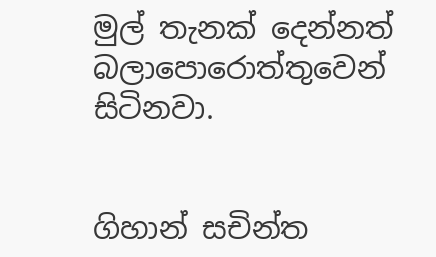මුල් තැනක් දෙන්නත් බලාපොරොත්තුවෙන් සිටිනවා.


ගිහාන් සචින්ත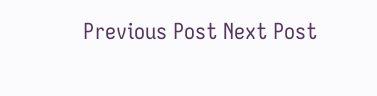Previous Post Next Post